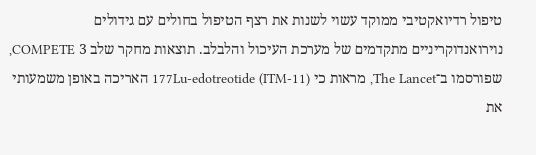טיפול רדיואקטיבי ממוקד עשוי לשנות את רצף הטיפול בחולים עם גידולים נוירואנדוקריניים מתקדמים של מערכת העיכול והלבלב. תוצאות מחקר שלב 3 COMPETE, שפורסמו ב־The Lancet, מראות כי 177Lu-edotreotide (ITM-11) האריכה באופן משמעותי את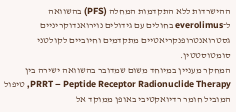ההישרדות ללא התקדמות המחלה (PFS) בהשוואה ל־everolimus בחולים עם גידולים נוירואנדוקריניים גסטרואנטרופנקריאטיים מתקדמים וחיוביים לקולטני סומטוסטטין.
המחקר מעניין במיוחד משום שמדובר בהשוואה ישירה בין PRRT – Peptide Receptor Radionuclide Therapy, טיפול המוביל חומר רדיואקטיבי באופן ממוקד אל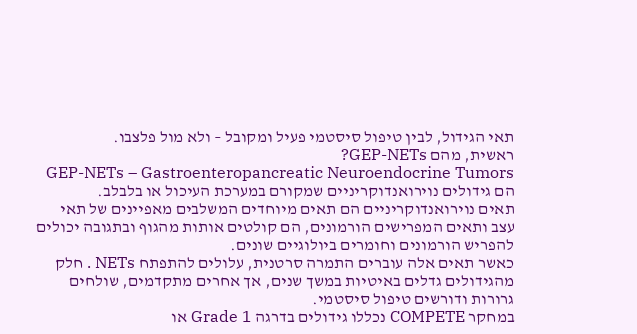תאי הגידול, לבין טיפול סיסטמי פעיל ומקובל – ולא מול פלצבו.
ראשית, מהם GEP-NETs?
GEP-NETs – Gastroenteropancreatic Neuroendocrine Tumors הם גידולים נוירואנדוקריניים שמקורם במערכת העיכול או בלבלב.
תאים נוירואנדוקריניים הם תאים מיוחדים המשלבים מאפיינים של תאי עצב ותאים המפרישים הורמונים, הם קולטים אותות מהגוף ובתגובה יכולים להפריש הורמונים וחומרים ביולוגיים שונים.
כאשר תאים אלה עוברים התמרה סרטנית, עלולים להתפתח NETs . חלק מהגידולים גדלים באיטיות במשך שנים, אך אחרים מתקדמים, שולחים גרורות ודורשים טיפול סיסטמי.
במחקר COMPETE נכללו גידולים בדרגה Grade 1 או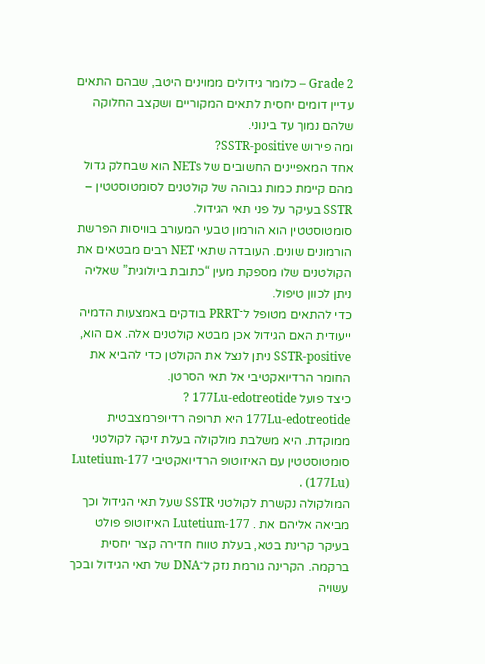Grade 2 – כלומר גידולים ממוינים היטב, שבהם התאים עדיין דומים יחסית לתאים המקוריים ושקצב החלוקה שלהם נמוך עד בינוני.
ומה פירוש SSTR-positive?
אחד המאפיינים החשובים של NETs הוא שבחלק גדול מהם קיימת כמות גבוהה של קולטנים לסומטוסטטין – SSTR בעיקר על פני תאי הגידול.
סומטוסטטין הוא הורמון טבעי המעורב בוויסות הפרשת הורמונים שונים. העובדה שתאי NET רבים מבטאים את הקולטנים שלו מספקת מעין “כתובת ביולוגית” שאליה ניתן לכוון טיפול.
כדי להתאים מטופל ל־PRRT בודקים באמצעות הדמיה ייעודית האם הגידול אכן מבטא קולטנים אלה. אם הוא, SSTR-positive ניתן לנצל את הקולטן כדי להביא את החומר הרדיואקטיבי אל תאי הסרטן.
כיצד פועל 177Lu-edotreotide ?
177Lu-edotreotide היא תרופה רדיופרמצבטית ממוקדת. היא משלבת מולקולה בעלת זיקה לקולטני סומטוסטטין עם האיזוטופ הרדיואקטיבי Lutetium-177 (177Lu) .
המולקולה נקשרת לקולטני SSTR שעל תאי הגידול וכך מביאה אליהם את . Lutetium-177 האיזוטופ פולט בעיקר קרינת בטא, בעלת טווח חדירה קצר יחסית ברקמה. הקרינה גורמת נזק ל־DNA של תאי הגידול ובכך עשויה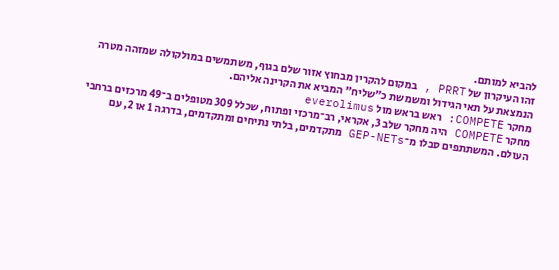להביא למותם.
זהו העיקרון של PRRT , במקום להקרין מבחוץ אזור שלם בגוף, משתמשים במולקולה שמזהה מטרה הנמצאת על תאי הגידול ומשמשת כ”שליח” המביא את הקרינה אליהם.
מחקר COMPETE: ראש בראש מול everolimus
מחקר COMPETE היה מחקר שלב 3, אקראי, רב־מרכזי ופתוח, שכלל 309 מטופלים ב־49 מרכזים ברחבי העולם. המשתתפים סבלו מ־GEP-NETs מתקדמים, בלתי נתיחים ומתקדמים, בדרגה 1 או 2, עם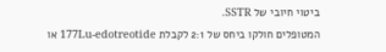ביטוי חיובי של SSTR.
המטופלים חולקו ביחס של 2:1 לקבלת 177Lu-edotreotide או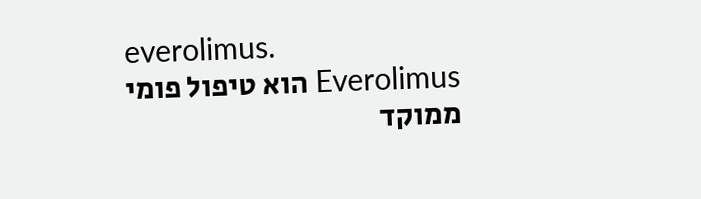everolimus.
Everolimus הוא טיפול פומי ממוקד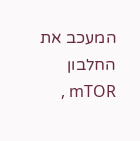המעכב את החלבון mTOR ,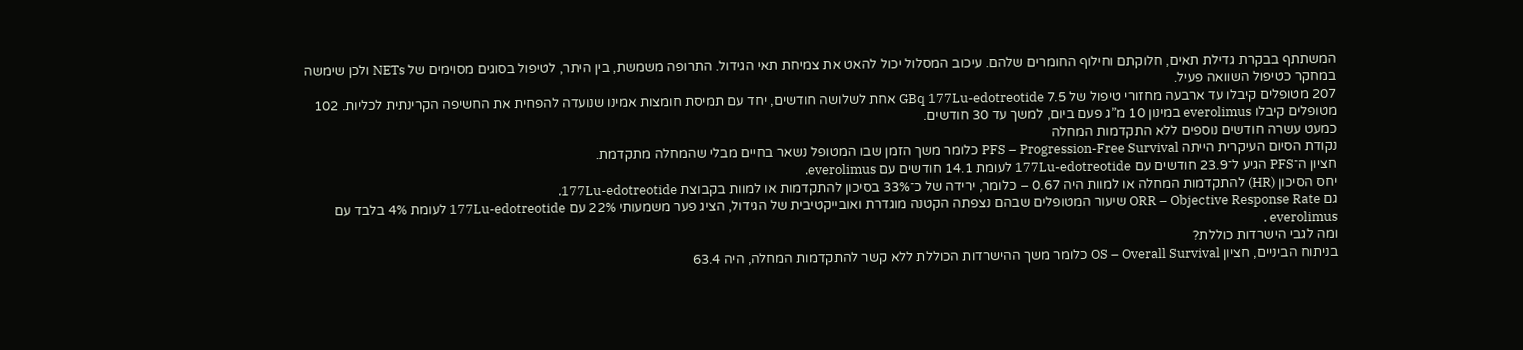המשתתף בבקרת גדילת תאים, חלוקתם וחילוף החומרים שלהם. עיכוב המסלול יכול להאט את צמיחת תאי הגידול. התרופה משמשת, בין היתר, לטיפול בסוגים מסוימים של NETs ולכן שימשה במחקר כטיפול השוואה פעיל.
207 מטופלים קיבלו עד ארבעה מחזורי טיפול של 7.5 GBq 177Lu-edotreotide אחת לשלושה חודשים, יחד עם תמיסת חומצות אמינו שנועדה להפחית את החשיפה הקרינתית לכליות. 102 מטופלים קיבלו everolimus במינון 10 מ”ג פעם ביום, למשך עד 30 חודשים.
כמעט עשרה חודשים נוספים ללא התקדמות המחלה
נקודת הסיום העיקרית הייתה PFS – Progression-Free Survival כלומר משך הזמן שבו המטופל נשאר בחיים מבלי שהמחלה מתקדמת.
חציון ה־PFS הגיע ל־23.9 חודשים עם 177Lu-edotreotide לעומת 14.1 חודשים עם everolimus.
יחס הסיכון (HR) להתקדמות המחלה או למוות היה 0.67 – כלומר, ירידה של כ־33% בסיכון להתקדמות או למוות בקבוצת 177Lu-edotreotide.
גם ORR – Objective Response Rate שיעור המטופלים שבהם נצפתה הקטנה מוגדרת ואובייקטיבית של הגידול, הציג פער משמעותי 22% עם 177Lu-edotreotide לעומת 4% בלבד עם everolimus .
ומה לגבי הישרדות כוללת?
בניתוח הביניים, חציון OS – Overall Survival כלומר משך ההישרדות הכוללת ללא קשר להתקדמות המחלה, היה 63.4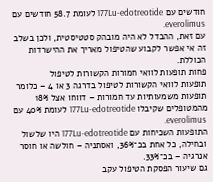חודשים עם 177Lu-edotreotide לעומת 58.7 חודשים עם everolimus.
עם זאת, ההבדל לא היה מובהק סטטיסטית, ולכן בשלב זה אי אפשר לקבוע שהטיפול מאריך את ההישרדות הכוללת.
פחות תופעות לוואי חמורות הקשורות לטיפול
תופעות לוואי הקשורות לטיפול בדרגה 3 או 4 – כלומר תופעות משמעותיות עד חמורות – דווחו אצל 18% מהמטופלים שקיבלו 177Lu-edotreotide לעומת 40% עם everolimus.
התופעות השכיחות עם 177Lu-edotreotide היו שלשול ובחילה, כל אחת בכ־36%, ואסתניה – חולשה או חוסר אנרגיה – בכ־33%.
גם שיעור הפסקת הטיפול עקב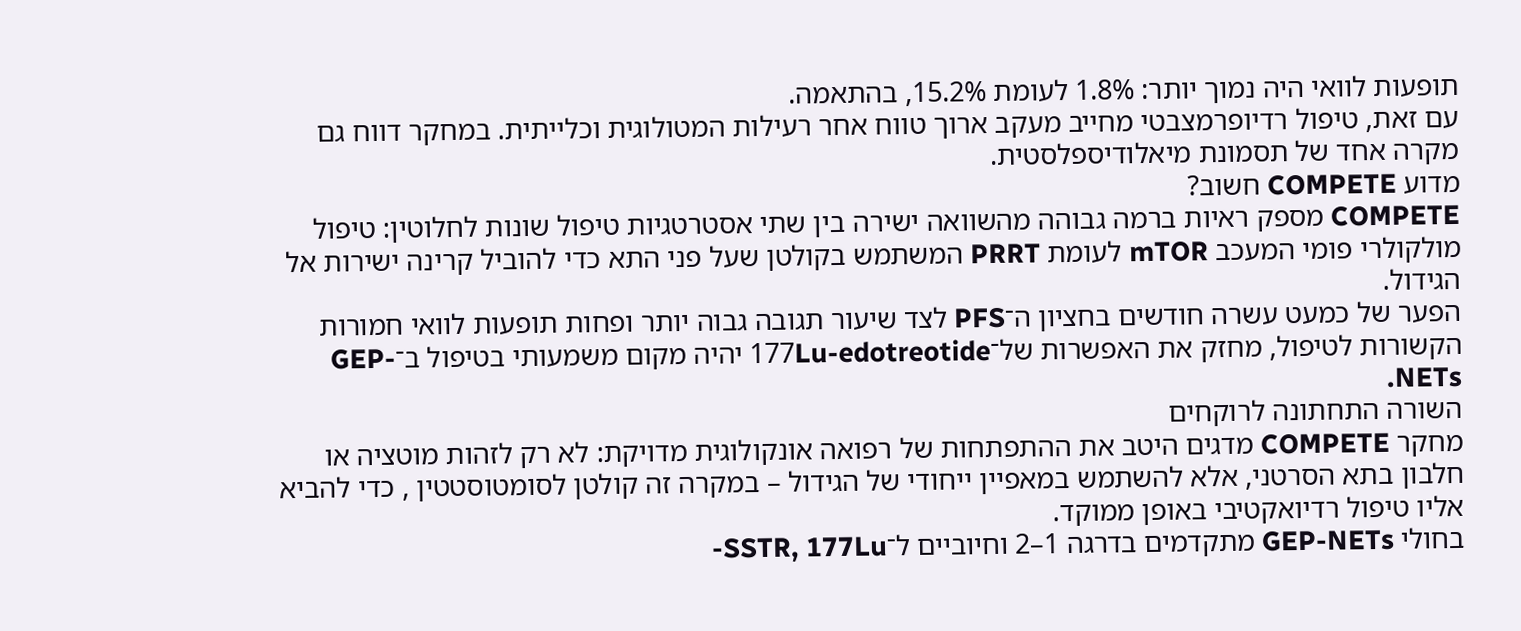תופעות לוואי היה נמוך יותר: 1.8% לעומת 15.2%, בהתאמה.
עם זאת, טיפול רדיופרמצבטי מחייב מעקב ארוך טווח אחר רעילות המטולוגית וכלייתית. במחקר דווח גם מקרה אחד של תסמונת מיאלודיספלסטית.
מדוע COMPETE חשוב?
COMPETE מספק ראיות ברמה גבוהה מהשוואה ישירה בין שתי אסטרטגיות טיפול שונות לחלוטין: טיפול מולקולרי פומי המעכב mTOR לעומת PRRT המשתמש בקולטן שעל פני התא כדי להוביל קרינה ישירות אל הגידול.
הפער של כמעט עשרה חודשים בחציון ה־PFS לצד שיעור תגובה גבוה יותר ופחות תופעות לוואי חמורות הקשורות לטיפול, מחזק את האפשרות של־177Lu-edotreotide יהיה מקום משמעותי בטיפול ב־GEP-NETs.
השורה התחתונה לרוקחים
מחקר COMPETE מדגים היטב את ההתפתחות של רפואה אונקולוגית מדויקת: לא רק לזהות מוטציה או חלבון בתא הסרטני, אלא להשתמש במאפיין ייחודי של הגידול – במקרה זה קולטן לסומטוסטטין , כדי להביא אליו טיפול רדיואקטיבי באופן ממוקד.
בחולי GEP-NETs מתקדמים בדרגה 1–2 וחיוביים ל־SSTR, 177Lu-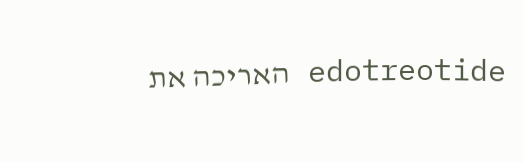edotreotide האריכה את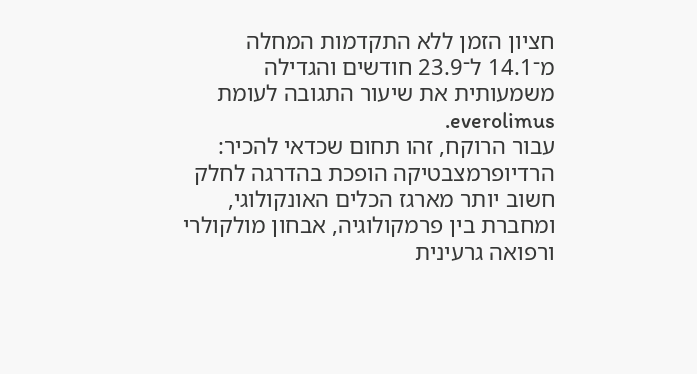חציון הזמן ללא התקדמות המחלה מ־14.1 ל־23.9 חודשים והגדילה משמעותית את שיעור התגובה לעומת everolimus.
עבור הרוקח, זהו תחום שכדאי להכיר: הרדיופרמצבטיקה הופכת בהדרגה לחלק חשוב יותר מארגז הכלים האונקולוגי, ומחברת בין פרמקולוגיה, אבחון מולקולרי ורפואה גרעינית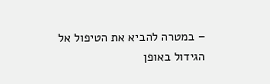– במטרה להביא את הטיפול אל הגידול באופן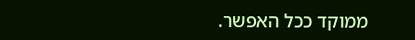ממוקד ככל האפשר.